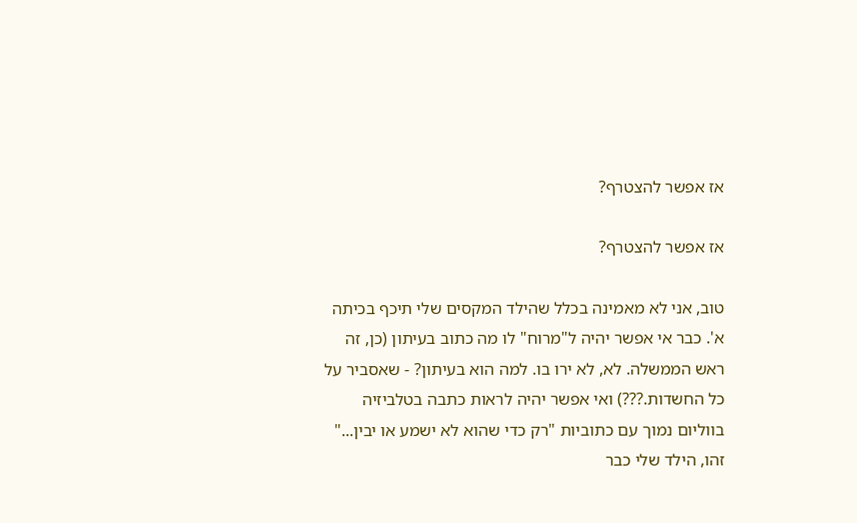אז אפשר להצטרף?

אז אפשר להצטרף?

טוב, אני לא מאמינה בכלל שהילד המקסים שלי תיכף בכיתה א'. כבר אי אפשר יהיה ל"מרוח" לו מה כתוב בעיתון (כן, זה ראש הממשלה. לא, לא ירו בו. למה הוא בעיתון? - שאסביר על כל החשדות.???) ואי אפשר יהיה לראות כתבה בטלביזיה בווליום נמוך עם כתוביות "רק כדי שהוא לא ישמע או יבין..." זהו, הילד שלי כבר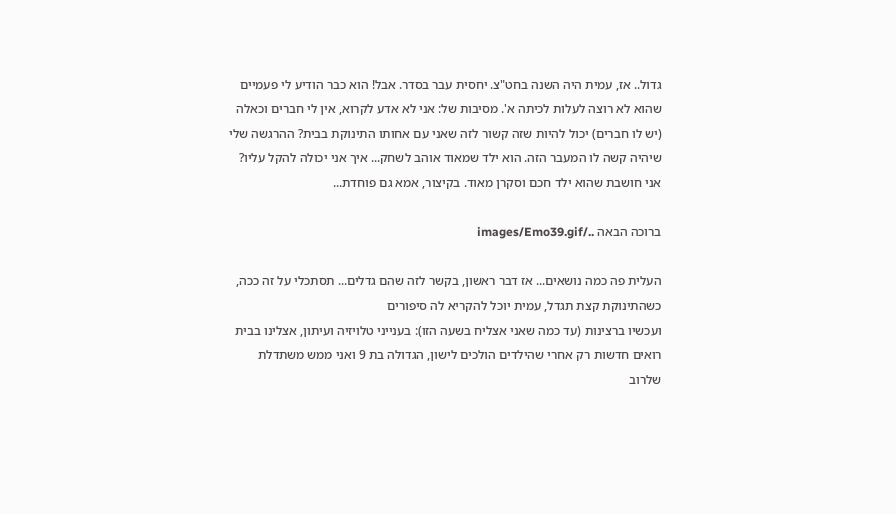גדול.. אז, עמית היה השנה בחט"צ. יחסית עבר בסדר. אבל! הוא כבר הודיע לי פעמיים שהוא לא רוצה לעלות לכיתה א'. מסיבות של: אני לא אדע לקרוא, אין לי חברים וכאלה (יש לו חברים) יכול להיות שזה קשור לזה שאני עם אחותו התינוקת בבית? ההרגשה שלי שיהיה קשה לו המעבר הזה. הוא ילד שמאוד אוהב לשחק... איך אני יכולה להקל עליו? אני חושבת שהוא ילד חכם וסקרן מאוד. בקיצור, אמא גם פוחדת...

ברוכה הבאה ../images/Emo39.gif

העלית פה כמה נושאים... אז דבר ראשון, בקשר לזה שהם גדלים... תסתכלי על זה ככה, כשהתינוקת קצת תגדל, עמית יוכל להקריא לה סיפורים
ועכשיו ברצינות (עד כמה שאני אצליח בשעה הזו): בענייני טלויזיה ועיתון, אצלינו בבית רואים חדשות רק אחרי שהילדים הולכים לישון, הגדולה בת 9 ואני ממש משתדלת שלרוב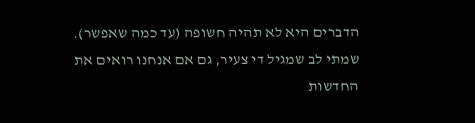הדברים היא לא תהיה חשופה (עד כמה שאפשר). שמתי לב שמגיל די צעיר, גם אם אנחנו רואים את החדשות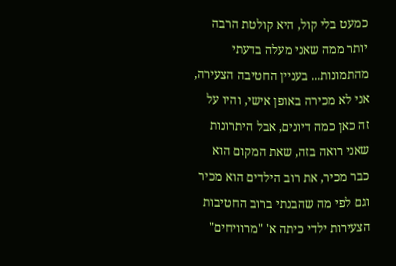כמעט בלי קול, היא קולטת הרבה יותר ממה שאני מעלה בדעתי מהתמונות... בעניין החטיבה הצעירה, אני לא מכירה באופן אישי, והיו על זה כאן כמה דיונים, אבל היתרונות שאני רואה בזה, שאת המקום הוא כבר מכיר, את רוב הילדים הוא מכיר וגם לפי מה שהבנתי ברוב החטיבות הצעירות ילדי כיתה א' "מרוויחים"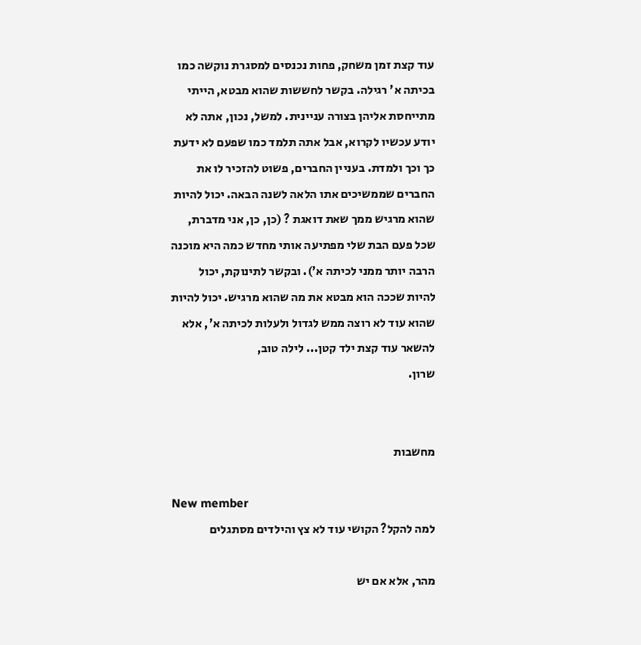עוד קצת זמן משחק, פחות נכנסים למסגרת נוקשה כמו בכיתה א' רגילה. בקשר לחששות שהוא מבטא, הייתי מתייחסת אליהן בצורה עניינית. למשל, נכון, אתה לא יודע עכשיו לקרוא, אבל אתה תלמד כמו שפעם לא ידעת כך וכך ולמדת. בעניין החברים, פשוט להזכיר לו את החברים שממשיכים אתו הלאה לשנה הבאה. יכול להיות שהוא מרגיש ממך שאת דואגת ? (כן, כן, אני מדברת, שכל פעם הבת שלי מפתיעה אותי מחדש כמה היא מוכנה הרבה יותר ממני לכיתה א'). ובקשר לתינוקת, יכול להיות שככה הוא מבטא את מה שהוא מרגיש. יכול להיות שהוא עוד לא רוצה ממש לגדול ולעלות לכיתה א', אלא להשאר עוד קצת ילד קטן... לילה טוב,
שרון.


מחשבות

New member
למה להקל? הקושי עוד לא צץ והילדים מסתגלים

מהר, אלא אם יש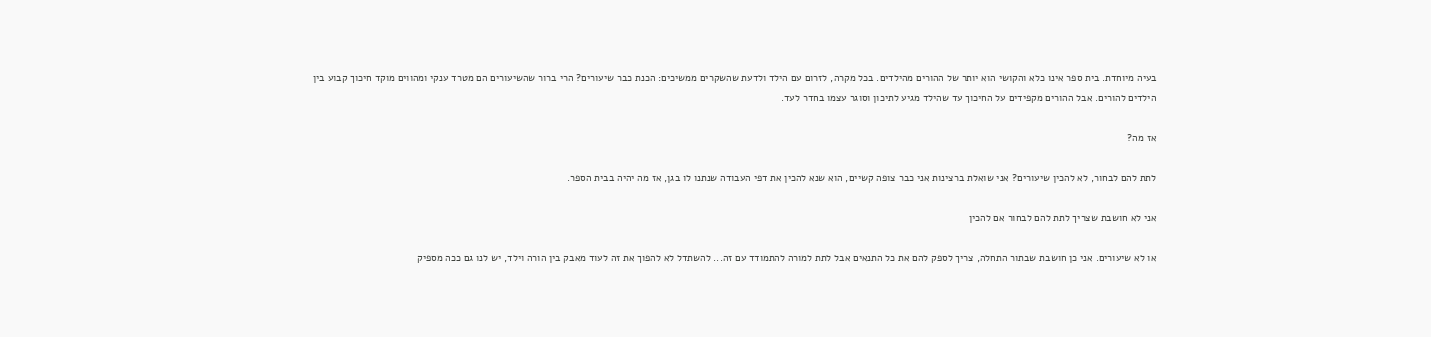בעיה מיוחדת. בית ספר אינו כלא והקושי הוא יותר של ההורים מהילדים. בכל מקרה, לזרום עם הילד ולדעת שהשקרים ממשיכים: הכנת כבר שיעורים? הרי ברור שהשיעורים הם מטרד ענקי ומהווים מוקד חיכוך קבוע בין הילדים להורים. אבל ההורים מקפידים על החיכוך עד שהילד מגיע לתיכון וסוגר עצמו בחדר לעד.

אז מה?

לתת להם לבחור, לא להכין שיעורים? אני שואלת ברצינות אני כבר צופה קשיים, הוא שנא להכין את דפי העבודה שנתנו לו בגן, אז מה יהיה בבית הספר.

אני לא חושבת שצריך לתת להם לבחור אם להכין

או לא שיעורים. אני כן חושבת שבתור התחלה, צריך לספק להם את כל התנאים אבל לתת למורה להתמודד עם זה... להשתדל לא להפוך את זה לעוד מאבק בין הורה וילד, יש לנו גם ככה מספיק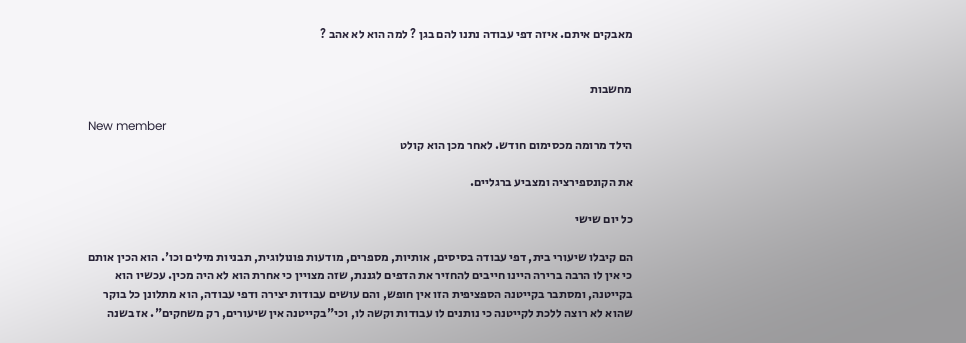מאבקים איתם. איזה דפי עבודה נתנו להם בגן ? למה הוא לא אהב ?


מחשבות

New member
הילד מרומה מכסימום חודש. לאחר מכן הוא קולט

את הקונספירציה ומצביע ברגליים.

כל יום שישי

הם קיבלו שיעורי בית, דפי עבודה בסיסים, אותיות, מספרים, מודעות פונולוגית, תבניות מילים וכו'. הוא הכין אותם כי אין לו הרבה ברירה היינו חייבים להחזיר את הדפים לגננת, שזה מצויין כי אחרת הוא לא היה מכין. עכשיו הוא בקייטנה, ומסתבר בקייטנה הספציפית הזו אין חופש, והם עושים עבודות יצירה ודפי עבודה, הוא מתלונן כל בוקר שהוא לא רוצה ללכת לקייטנה כי נותנים לו עבודות וקשה לו, וכי"בקייטנה אין שיעורים, רק משחקים". אז בשנה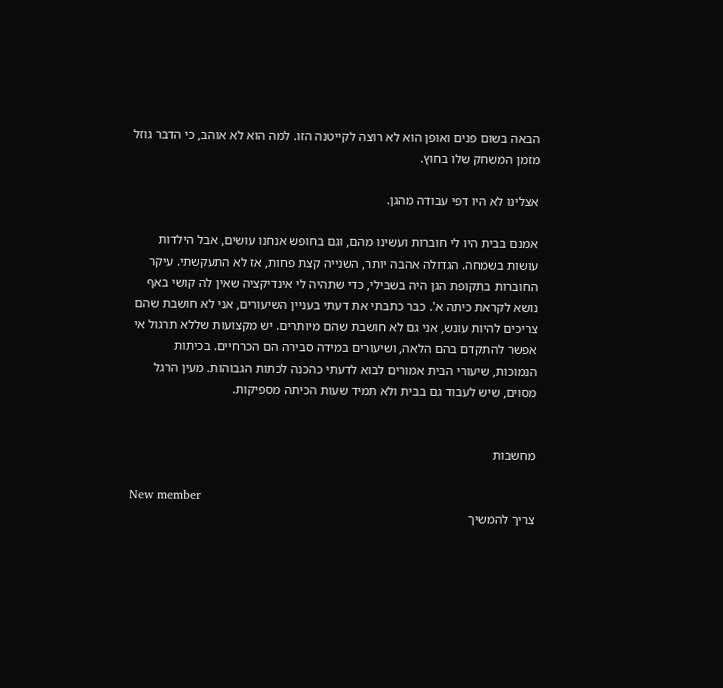הבאה בשום פנים ואופן הוא לא רוצה לקייטנה הזו. למה הוא לא אוהב, כי הדבר גוזל מזמן המשחק שלו בחוץ.

אצלינו לא היו דפי עבודה מהגן.

אמנם בבית היו לי חוברות ועשינו מהם, וגם בחופש אנחנו עושים, אבל הילדות עושות בשמחה. הגדולה אהבה יותר, השנייה קצת פחות, אז לא התעקשתי. עיקר החוברות בתקופת הגן היה בשבילי, כדי שתהיה לי אינדיקציה שאין לה קושי באף נושא לקראת כיתה א'. כבר כתבתי את דעתי בעניין השיעורים, אני לא חושבת שהם צריכים להיות עונש, אני גם לא חושבת שהם מיותרים. יש מקצועות שללא תרגול אי אפשר להתקדם בהם הלאה, ושיעורים במידה סבירה הם הכרחיים. בכיתות הנמוכות, שיעורי הבית אמורים לבוא לדעתי כהכנה לכתות הגבוהות. מעין הרגל מסוים, שיש לעבוד גם בבית ולא תמיד שעות הכיתה מספיקות.


מחשבות

New member
צריך להמשיך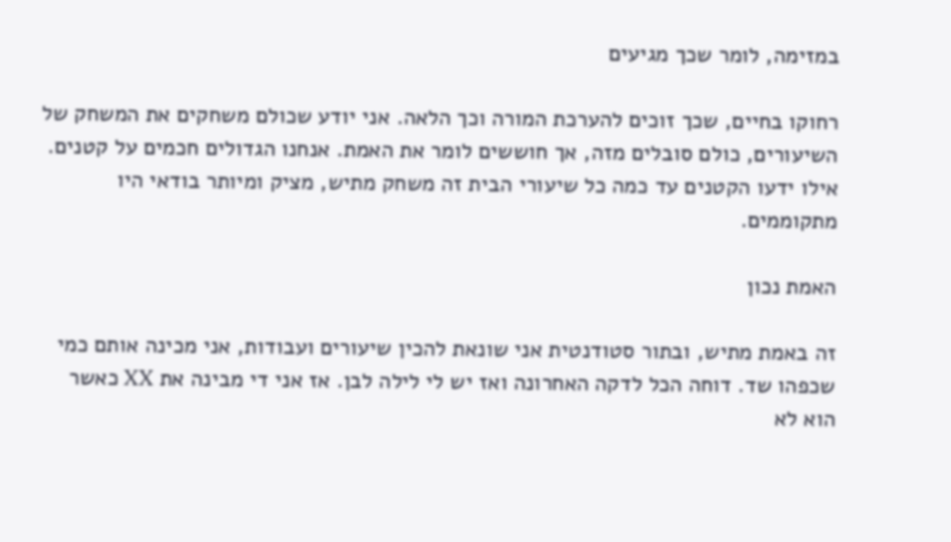במזימה, לומר שכך מגיעים

רחוקו בחיים, שכך זוכים להערכת המורה וכך הלאה. אני יודע שכולם משחקים את המשחק של השיעורים, כולם סובלים מזה, אך חוששים לומר את האמת. אנחנו הגדולים חכמים על קטנים. אילו ידעו הקטנים עד כמה כל שיעורי הבית זה משחק מתיש, מציק ומיותר בודאי היו מתקוממים.

האמת נכון

זה באמת מתיש, ובתור סטודנטית אני שונאת להכין שיעורים ועבודות, אני מכינה אותם כמי שכפהו שד. דוחה הכל לדקה האחרונה ואז יש לי לילה לבן. אז אני די מבינה את XX כאשר הוא לא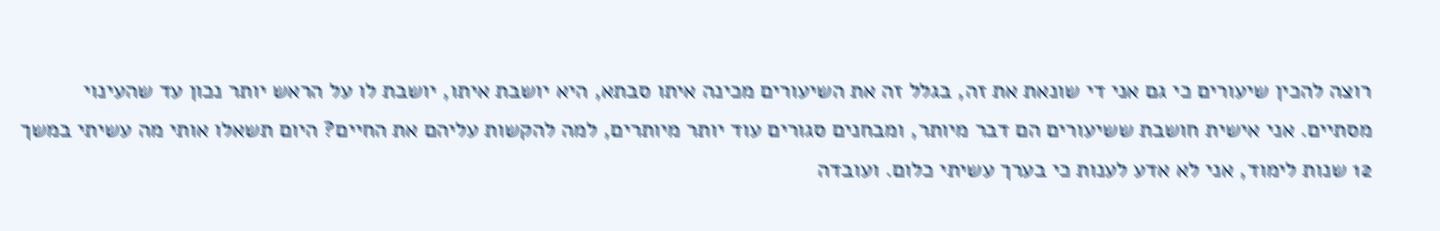רוצה להכין שיעורים כי גם אני די שונאת את זה, בגלל זה את השיעורים מכינה איתו סבתא, היא יושבת איתו, יושבת לו על הראש יותר נכון עד שהעינוי מסתיים. אני אישית חושבת ששיעורים הם דבר מיותר, ומבחנים סגורים עוד יותר מיותרים, למה להקשות עליהם את החיים? היום תשאלו אותי מה עשיתי במשך 12 שנות לימוד, אני לא אדע לענות כי בערך עשיתי כלום. ועובדה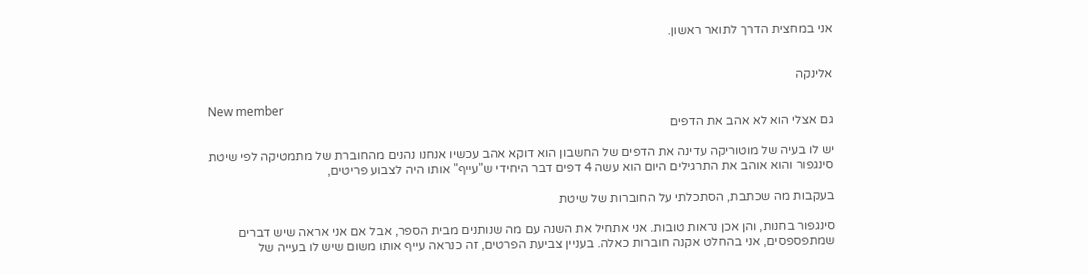אני במחצית הדרך לתואר ראשון.


אלינקה

New member
גם אצלי הוא לא אהב את הדפים

יש לו בעיה של מוטוריקה עדינה את הדפים של החשבון הוא דוקא אהב עכשיו אנחנו נהנים מהחוברת של מתמטיקה לפי שיטת סינגפור והוא אוהב את התרגילים היום הוא עשה 4 דפים דבר היחידי ש"עייף" אותו היה לצבוע פריטים,

בעקבות מה שכתבת, הסתכלתי על החוברות של שיטת

סינגפור בחנות, והן אכן נראות טובות. אני אתחיל את השנה עם מה שנותנים מבית הספר, אבל אם אני אראה שיש דברים שמתפספסים, אני בהחלט אקנה חוברות כאלה. בעניין צביעת הפרטים, זה כנראה עייף אותו משום שיש לו בעייה של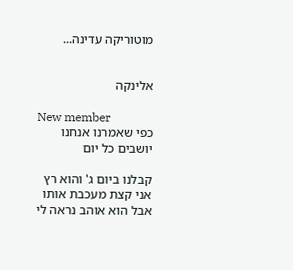מוטוריקה עדינה...


אלינקה

New member
כפי שאמרנו אנחנו יושבים כל יום

קבלנו ביום ג' והוא רץ אני קצת מעכבת אותו אבל הוא אוהב נראה לי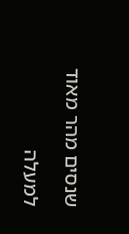שנסים מהר מאוד

למעלה